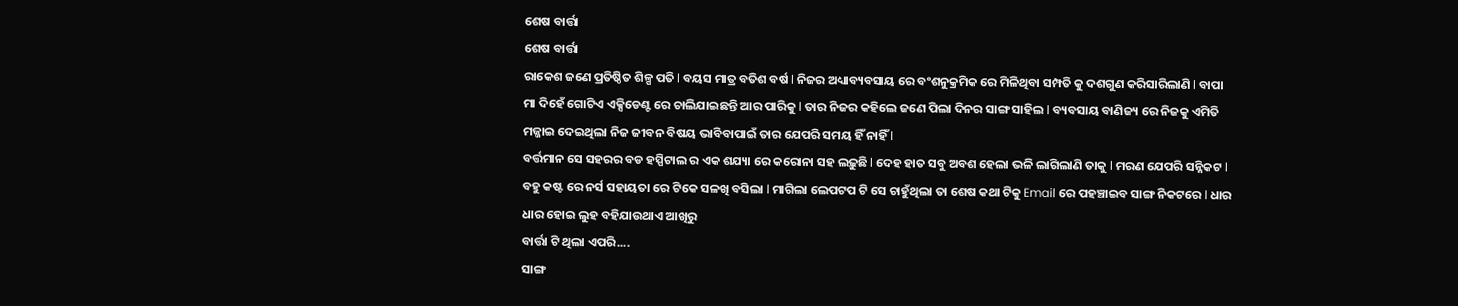ଶେଷ ବାର୍ତ୍ତା
ଶେଷ ବାର୍ତ୍ତା
ରାକେଶ ଜଣେ ପ୍ରତିଷ୍ଠିତ ଶିଳ୍ପ ପତି l ବୟସ ମାତ୍ର ବତିଶ ବର୍ଷ l ନିଜର ଅଧ୍ୟାବ୍ୟବସାୟ ରେ ବଂଶନୁକ୍ରମିକ ରେ ମିଳିଥିବା ସମ୍ପତି କୁ ଦଶଗୁଣ କରିସାରିଲାଣି l ବାପା ମା ଦିହେଁ ଗୋଟିଏ ଏକ୍ସିଡେଣ୍ଟ ରେ ଚାଲିଯାଇଛନ୍ତି ଆର ପାରିକୁ l ତାର ନିଜର କହିଲେ ଜଣେ ପିଲା ଦିନର ସାଙ୍ଗ ସାହିଲ l ବ୍ୟବସାୟ ବାଣିଜ୍ୟ ରେ ନିଜକୁ ଏମିତି ମଜ୍ଜାଇ ଦେଇଥିଲା ନିଜ ଜୀବନ ବିଷୟ ଭାବିବାପାଇଁ ତାର ଯେପରି ସମୟ ହିଁ ନାହିଁ l
ବର୍ତ୍ତମାନ ସେ ସହରର ବଡ ହସ୍ପିଟାଲ ର ଏକ ଶଯ୍ୟା ରେ କରୋନା ସହ ଲଢ଼ୁଛି l ଦେହ ହାତ ସବୁ ଅବଶ ହେଲା ଭଳି ଲାଗିଲାଣି ତାକୁ l ମରଣ ଯେପରି ସନ୍ନିକଟ l ବହୁ କଷ୍ଟ ରେ ନର୍ସ ସହାୟତା ରେ ଟିକେ ସଳଖି ବସିଲା l ମାଗିଲା ଲେପଟପ ଟି ସେ ଚାହୁଁଥିଲା ତା ଶେଷ କଥା ଟିକୁ Email ରେ ପହଞ୍ଚାଇବ ସାଙ୍ଗ ନିକଟରେ l ଧାର ଧାର ହୋଇ ଲୁହ ବହିଯାଉଥାଏ ଆଖିରୁ
ବାର୍ତ୍ତା ଟି ଥିଲା ଏପରି....
ସାଙ୍ଗ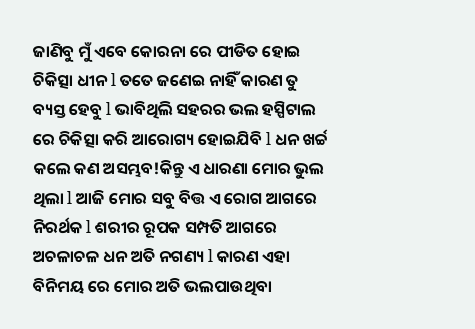ଜାଣିବୁ ମୁଁ ଏବେ କୋରନା ରେ ପୀଡିତ ହୋଇ ଚିକିତ୍ସା ଧୀନ l ତତେ ଜଣେଇ ନାହିଁ କାରଣ ତୁ ବ୍ୟସ୍ତ ହେବୁ l ଭାବିଥିଲି ସହରର ଭଲ ହସ୍ପିଟାଲ ରେ ଚିକିତ୍ସା କରି ଆରୋଗ୍ୟ ହୋଇଯିବି l ଧନ ଖର୍ଚ୍ଚ କଲେ କଣ ଅସମ୍ଭବ!କିନ୍ତୁ ଏ ଧାରଣା ମୋର ଭୁଲ ଥିଲା l ଆଜି ମୋର ସବୁ ବିତ୍ତ ଏ ରୋଗ ଆଗରେ ନିରର୍ଥକ l ଶରୀର ରୂପକ ସମ୍ପତି ଆଗରେ ଅଚଳାଚଳ ଧନ ଅତି ନଗଣ୍ୟ l କାରଣ ଏହା ବିନିମୟ ରେ ମୋର ଅତି ଭଲପାଉଥିବା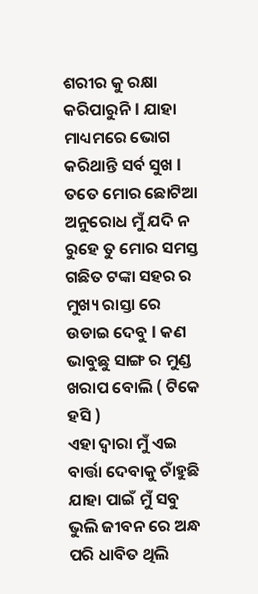ଶରୀର କୁ ରକ୍ଷା କରିପାରୁନି l ଯାହା ମାଧ୍ୟମରେ ଭୋଗ କରିଥାନ୍ତି ସର୍ବ ସୁଖ l ତତେ ମୋର ଛୋଟିଆ ଅନୁରୋଧ ମୁଁ ଯଦି ନ ରୁହେ ତୁ ମୋର ସମସ୍ତ ଗଛିତ ଟଙ୍କା ସହର ର ମୁଖ୍ୟ ରାସ୍ତା ରେ ଉଡାଇ ଦେବୁ l କଣ ଭାବୁଛୁ ସାଙ୍ଗ ର ମୁଣ୍ଡ ଖରାପ ବୋଲି ( ଟିକେ ହସି )
ଏହା ଦ୍ୱାରା ମୁଁ ଏଇ ବାର୍ତ୍ତା ଦେବାକୁ ଚାଁହୁଛି ଯାହା ପାଇଁ ମୁଁ ସବୁ ଭୁଲି ଜୀବନ ରେ ଅନ୍ଧ ପରି ଧାବିତ ଥିଲି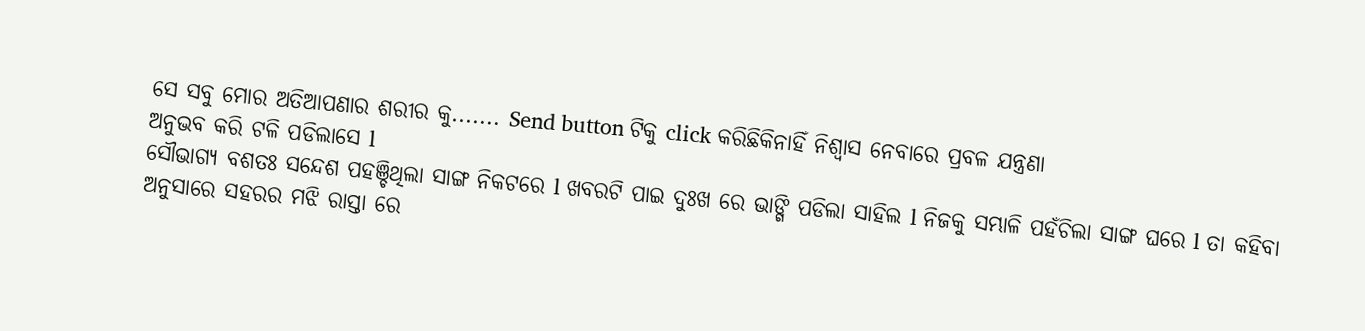ସେ ସବୁ ମୋର ଅତିଆପଣାର ଶରୀର କୁ....... Send button ଟିକୁ click କରିଛିକିନାହିଁ ନିଶ୍ୱାସ ନେବାରେ ପ୍ରବଳ ଯନ୍ତ୍ରଣା
ଅନୁଭବ କରି ଟଳି ପଡିଲାସେ l
ସୌଭାଗ୍ୟ ବଶତଃ ସନ୍ଦେଶ ପହଞ୍ଚିଥିଲା ସାଙ୍ଗ ନିକଟରେ l ଖବରଟି ପାଇ ଦୁଃଖ ରେ ଭାଙ୍ଗି ପଡିଲା ସାହିଲ l ନିଜକୁ ସମ୍ଭାଳି ପହଁଚିଲା ସାଙ୍ଗ ଘରେ l ତା କହିବା ଅନୁସାରେ ସହରର ମଝି ରାସ୍ତା ରେ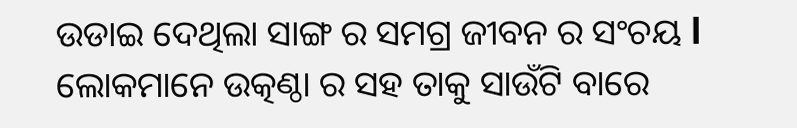ଉଡାଇ ଦେଥିଲା ସାଙ୍ଗ ର ସମଗ୍ର ଜୀବନ ର ସଂଚୟ l ଲୋକମାନେ ଉତ୍କଣ୍ଠା ର ସହ ତାକୁ ସାଉଁଟି ବାରେ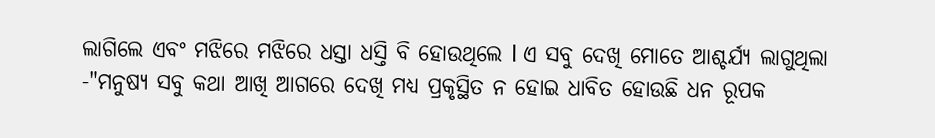ଲାଗିଲେ ଏବଂ ମଝିରେ ମଝିରେ ଧସ୍ତା ଧସ୍ତି ବି ହୋଉଥିଲେ l ଏ ସବୁ ଦେଖି ମୋତେ ଆଶ୍ଚର୍ଯ୍ୟ ଲାଗୁଥିଲା -"ମନୁଷ୍ୟ ସବୁ କଥା ଆଖି ଆଗରେ ଦେଖି ମଧ୍ୟ ପ୍ରକୃସ୍ଥିତ ନ ହୋଇ ଧାବିତ ହୋଉଛି ଧନ ରୂପକ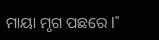ମାୟା ମୃଗ ପଛରେ l"